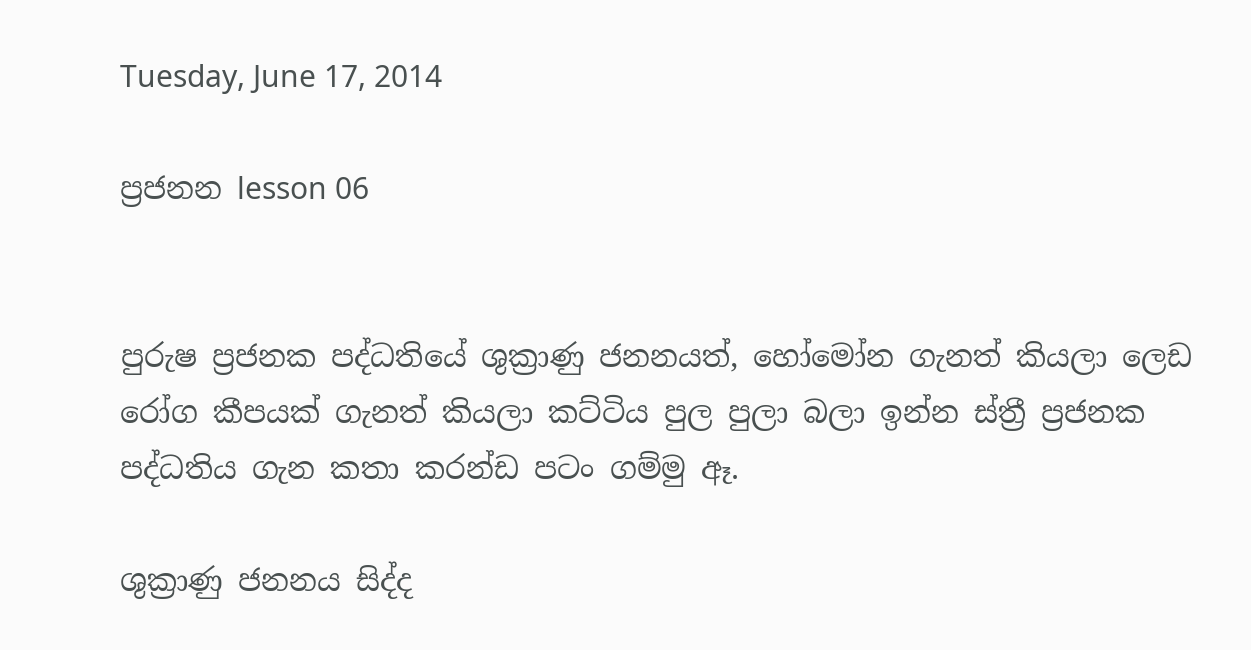Tuesday, June 17, 2014

ප්‍රජනන lesson 06


පුරුෂ ප්‍රජනක පද්ධතියේ ශුක්‍රාණු ජනනයත්, හෝමෝන ගැනත් කියලා ලෙඩ රෝග කීපයක් ගැනත් කියලා කට්ටිය පුල පුලා බලා ඉන්න ස්ත්‍රී ප්‍රජනක පද්ධතිය ගැන කතා කරන්ඩ පටං ගම්මු ඈ.

ශුක්‍රාණු ජනනය සිද්ද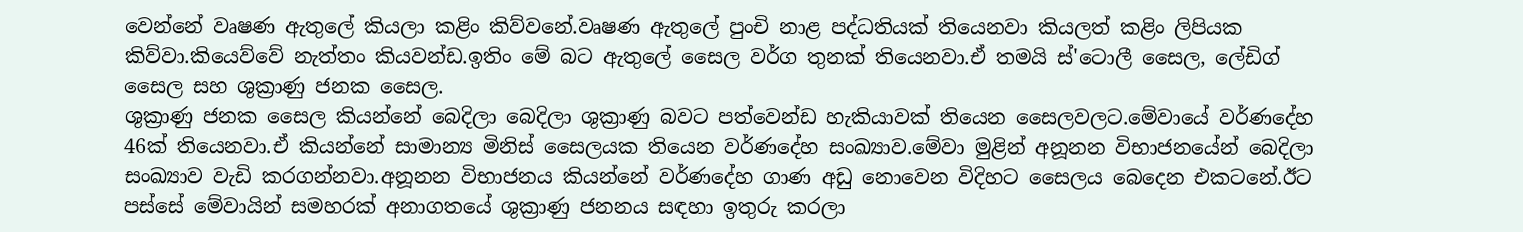වෙන්නේ වෘෂණ ඇතුලේ කියලා කළිං කිව්වනේ.වෘෂණ ඇතුලේ පුංචි නාළ පද්ධතියක් තියෙනවා කියලත් කළිං ලිපියක කිව්වා.කියෙව්වේ නැත්තං කියවන්ඩ.ඉතිං මේ බට ඇතුලේ සෛල වර්ග තුනක් තියෙනවා.ඒ තමයි ස්'ටොලී සෛල, ලේඩිග් සෛල සහ ශුක්‍රාණු ජනක සෛල.
ශුක්‍රාණු ජනක සෛල කියන්නේ බෙදිලා බෙදිලා ශුක්‍රාණු බවට පත්වෙන්ඩ හැකියාවක් තියෙන සෛලවලට.මේවායේ වර්ණදේහ 46ක් තියෙනවා.ඒ කියන්නේ සාමාන්‍ය මිනිස් සෛලයක තියෙන වර්ණදේහ සංඛ්‍යාව.මේවා මුළින් අනූනන විභාජනයේන් බෙදිලා සංඛ්‍යාව වැඩි කරගන්නවා.අනූනන විභාජනය කියන්නේ වර්ණදේහ ගාණ අඩු නොවෙන විදිහට සෛලය බෙදෙන එකටනේ.ඊට පස්සේ මේවායින් සමහරක් අනාගතයේ ශුක්‍රාණු ජනනය සඳහා ඉතුරු කරලා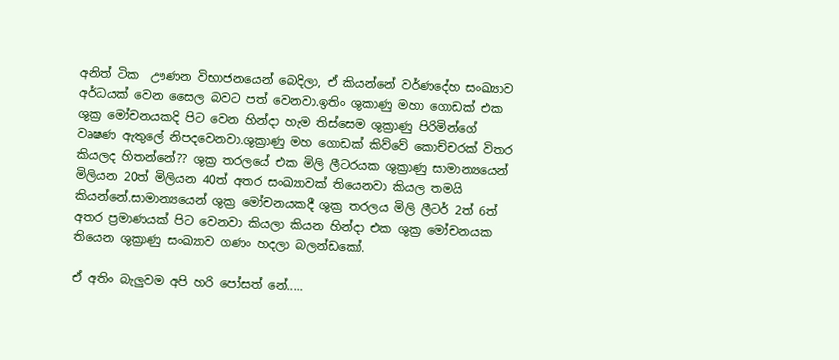අනිත් ටික  ඌණන විභාජනයෙන් බෙදිලා, ඒ කියන්නේ වර්ණදේහ සංඛ්‍යාව අර්ධයක් වෙන සෛල බවට පත් වෙනවා.ඉතිං ශුකාණු මහා ගොඩක් එක ශුක්‍ර මෝචනයකදි පිට වෙන හින්දා හැම තිස්සෙම ශුක්‍රාණු පිරිමින්ගේ වෘෂණ ඇතුලේ නිපදවෙනවා.ශුක්‍රාණු මහ ගොඩක් කිව්වේ කොච්චරක් විතර කියලද හිතන්නේ?? ශුක්‍ර තරලයේ එක මිලි ලීටරයක ශුක්‍රාණු සාමාන්‍යයෙන් මිලියන 20ත් මිලියන 40ත් අතර සංඛ්‍යාවක් තියෙනවා කියල තමයි කියන්නේ.සාමාන්‍යයෙන් ශුක්‍ර මෝචනයකදී ශුක්‍ර තරලය මිලි ලීටර් 2ත් 6ත් අතර ප්‍රමාණයක් පිට වෙනවා කියලා කියන හින්දා එක ශුක්‍ර මෝචනයක තියෙන ශුක්‍රාණු සංඛ්‍යාව ගණං හදලා බලන්ඩකෝ.

ඒ අතිං බැලුවම අපි හරි පෝසත් නේ.....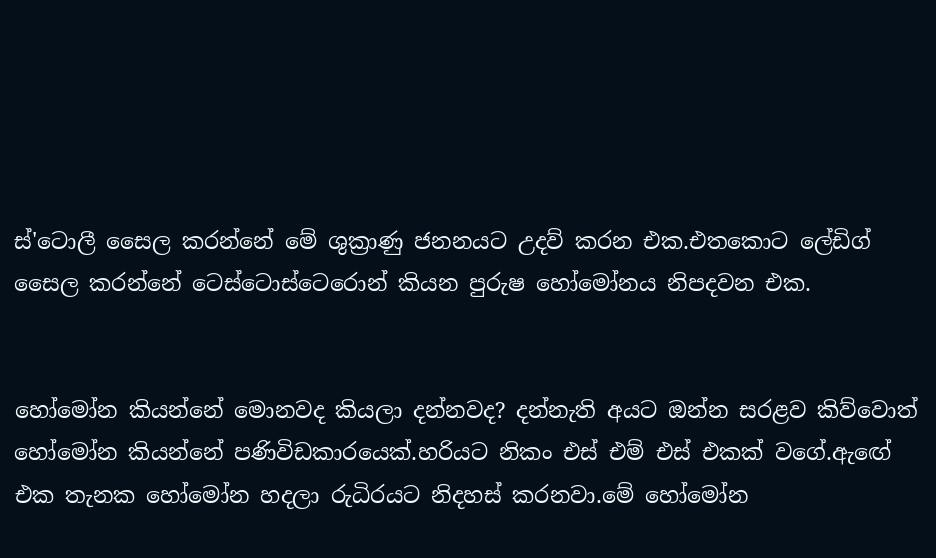ස්'ටොලී සෛල කරන්නේ මේ ශුක්‍රාණු ජනනයට උදව් කරන එක.එතකොට ලේඩිග් සෛල කරන්නේ ටෙස්ටොස්ටෙරොන් කියන පුරුෂ හෝමෝනය නිපදවන එක.


හෝමෝන කියන්නේ මොනවද කියලා දන්නවද? දන්නැති අයට ඔන්න සරළව කිව්වොත් හෝමෝන කියන්නේ පණිවිඩකාරයෙක්.හරියට නිකං එස් එම් එස් එකක් වගේ.ඇඟේ එක තැනක හෝමෝන හදලා රුධිරයට නිදහස් කරනවා.මේ හෝමෝන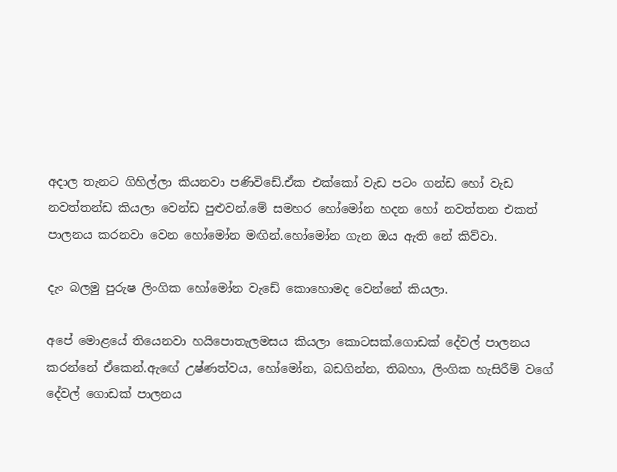අදාල තැනට ගිහිල්ලා කියනවා පණිවිඩේ.ඒක එක්කෝ වැඩ පටං ගන්ඩ හෝ වැඩ නවත්තන්ඩ කියලා වෙන්ඩ පුළුවන්.මේ සමහර හෝමෝන හදන හෝ නවත්තන එකත් පාලනය කරනවා වෙන හෝමෝන මඟින්.හෝමෝන ගැන ඔය ඇති නේ කිව්වා.

දැං බලමු පුරුෂ ලිංගික හෝමෝන වැඩේ කොහොමද වෙන්නේ කියලා.

අපේ මොළයේ තියෙනවා හයිපොතැලමසය කියලා කොටසක්.ගොඩක් දේවල් පාලනය කරන්නේ ඒකෙන්.ඇඟේ උෂ්ණත්වය, හෝමෝන, බඩගින්න, තිබහා, ලිංගික හැසිරීම් වගේ දේවල් ගොඩක් පාලනය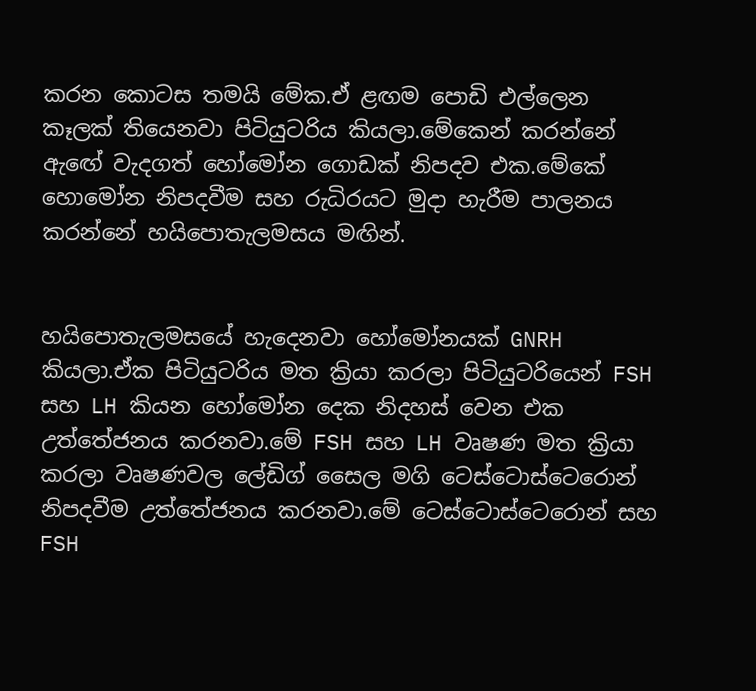කරන කොටස තමයි මේක.ඒ ළඟම පොඩි එල්ලෙන කෑලක් තියෙනවා පිටියුටරිය කියලා.මේකෙන් කරන්නේ ඇඟේ වැදගත් හෝමෝන ගොඩක් නිපදව එක.මේකේ හොමෝන නිපදවීම සහ රුධිරයට මුදා හැරීම පාලනය කරන්නේ හයිපොතැලමසය මඟින්.


හයිපොතැලමසයේ හැදෙනවා හෝමෝනයක් GNRH කියලා.ඒක පිටියුටරිය මත ක්‍රියා කරලා පිටියුටරියෙන් FSH සහ LH කියන හෝමෝන දෙක නිදහස් වෙන එක උත්තේජනය කරනවා.මේ FSH සහ LH වෘෂණ මත ක්‍රියා කරලා වෘෂණවල ලේඩිග් සෛල මගි ටෙස්ටොස්ටෙරොන් නිපදවීම උත්තේජනය කරනවා.මේ ටෙස්ටොස්ටෙරොන් සහ FSH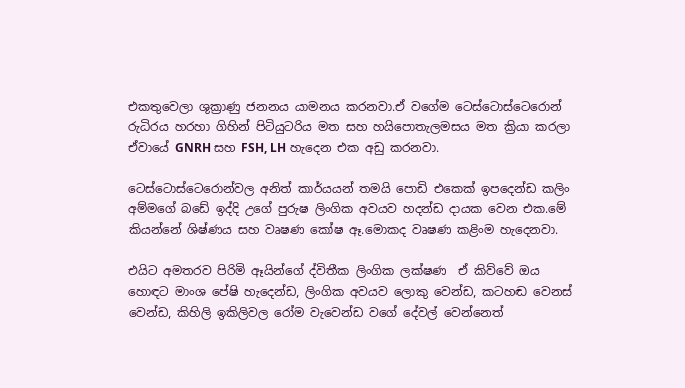එකතුවෙලා ශුක්‍රාණු ජනනය යාමනය කරනවා.ඒ වගේම ටෙස්ටොස්ටෙරොන් රුධිරය හරහා ගිහින් පිටියුටරිය මත සහ හයිපොතැලමසය මත ක්‍රියා කරලා ඒවායේ GNRH සහ FSH, LH හැදෙන එක අඩු කරනවා.

ටෙස්ටොස්ටෙරොන්වල අනිත් කාර්යයන් තමයි පොඩි එකෙක් ඉපදෙන්ඩ කලිං අම්මගේ බඩේ ඉද්දි උගේ පුරුෂ ලිංගික අවයව හදන්ඩ දායක වෙන එක.මේ කියන්නේ ශිෂ්ණය සහ වෘෂණ කෝෂ ඈ.මොකද වෘෂණ කළිංම හැදෙනවා.

එයිට අමතරව පිරිමි ඈයින්ගේ ද්විතීක ලිංගික ලක්ෂණ  ඒ කිව්වේ ඔය හොඳට මාංශ පේෂි හැදෙන්ඩ, ලිංගික අවයව ලොකු වෙන්ඩ, කටහඬ වෙනස් වෙන්ඩ, කිහිලි ඉකිලිවල රෝම වැවෙන්ඩ වගේ දේවල් වෙන්නෙත්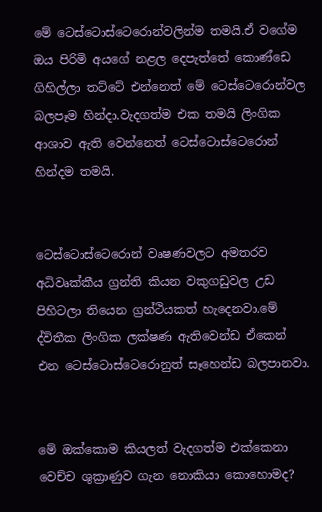මේ ටෙස්ටොස්ටෙරොන්වලින්ම තමයි.ඒ වගේම ඔය පිරිමි අයගේ නළල දෙපැත්තේ කොණ්ඩෙ ගිහිල්ලා තට්ටේ එන්නෙත් මේ ටෙස්ටෙරොන්වල බලපෑම හින්දා.වැදගත්ම එක තමයි ලිංගික ආශාව ඇති වෙන්නෙත් ටෙස්ටොස්ටෙරොන් හින්දම තමයි.


ටෙස්ටොස්ටෙරොන් වෘෂණවලට අමතරව අධිවෘක්කීය ග්‍රන්ති කියන වකුගඩුවල උඩ පිහිටලා තියෙන ග්‍රන්ථියකත් හැදෙනවා.මේ ද්විතීක ලිංගික ලක්ෂණ ඇතිවෙන්ඩ ඒකෙන් එන ටෙස්ටොස්ටෙරොනුත් සෑහෙන්ඩ බලපානවා.


මේ ඔක්කොම කියලත් වැදගත්ම එක්කෙනා වෙච්ච ශුක්‍රාණුව ගැන නොකියා කොහොමද?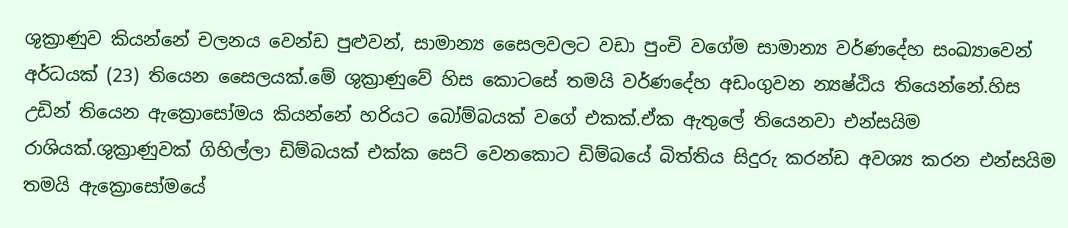ශුක්‍රාණුව කියන්නේ චලනය වෙන්ඩ පුළුවන්, සාමාන්‍ය සෛලවලට වඩා පුංචි වගේම සාමාන්‍ය වර්ණදේහ සංඛ්‍යාවෙන් අර්ධයක් (23) තියෙන සෛලයක්.මේ ශුක්‍රාණුවේ හිස කොටසේ තමයි වර්ණදේහ අඩංගුවන න්‍යෂ්ඨිය තියෙන්නේ.හිස උඩින් තියෙන ඇක්‍රොසෝමය කියන්නේ හරියට බෝම්බයක් වගේ එකක්.ඒක ඇතුලේ තියෙනවා එන්සයිම රාශියක්.ශුක්‍රාණුවක් ගිහිල්ලා ඩිම්බයක් එක්ක සෙට් වෙනකොට ඩිම්බයේ බිත්තිය සිදුරු කරන්ඩ අවශ්‍ය කරන එන්සයිම තමයි ඇක්‍රොසෝමයේ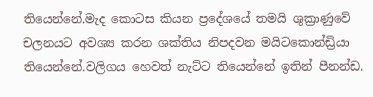තියෙන්නේ.මැද කොටස කියන ප්‍රදේශයේ තමයි ශුක්‍රාණුවේ චලනයට අවශ්‍ය කරන ශක්තිය නිපදවන මයිටකොන්ඩ්‍රියා තියෙන්නේ.වලිගය හෙවත් නැට්ට තියෙන්නේ ඉතින් පීනන්ඩ.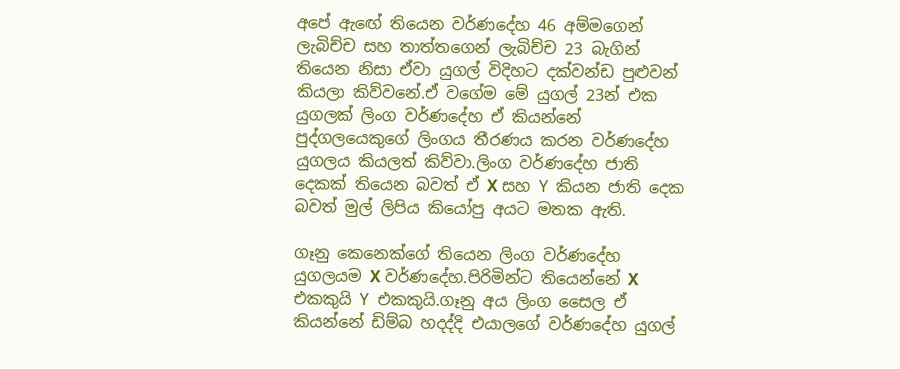අපේ ඇඟේ තියෙන වර්ණදේහ 46 අම්මගෙන් ලැබිච්ච සහ තාත්තගෙන් ලැබිච්ච 23 බැගින් තියෙන නිසා ඒවා යුගල් විදිහට දක්වන්ඩ පුළුවන් කියලා කිව්වනේ.ඒ වගේම මේ යුගල් 23න් එක යුගලක් ලිංග වර්ණදේහ ඒ කියන්නේ පුද්ගලයෙකුගේ ලිංගය තීරණය කරන වර්ණදේහ යුගලය කියලත් කිව්වා.ලිංග වර්ණදේහ ජාති දෙකක් තියෙන බවත් ඒ X සහ ‍Y කියන ජාති දෙක බවත් මුල් ලිපිය කියෝපු අයට මතක ඇති.

ගෑනු කෙනෙක්ගේ තියෙන ලිංග වර්ණදේහ යුගලයම X වර්ණදේහ.පිරිමින්ට තියෙන්නේ X එකකුයි ‍Y එකකුයි.ගෑනු අය ලිංග සෛල ඒ කියන්නේ ඩිම්බ හදද්දි එයාලගේ වර්ණදේහ යුගල්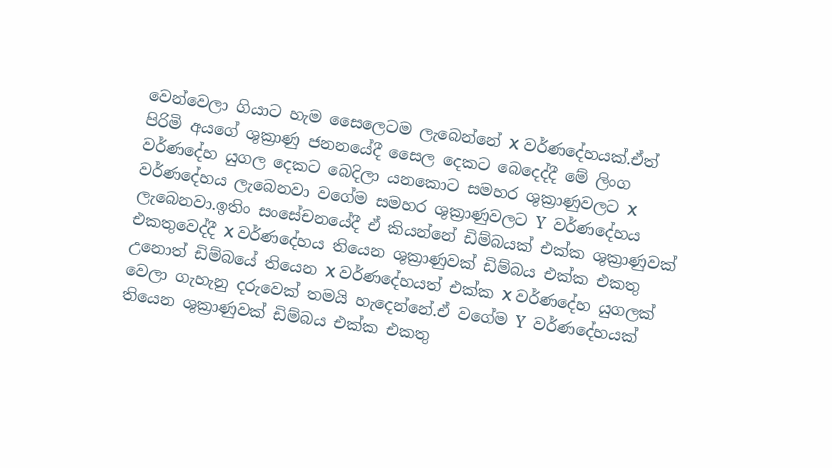වෙන්වෙලා ගියාට හැම සෛලෙටම ලැබෙන්නේ X වර්ණදේහයක්.ඒත් පිරිමි අයගේ ශුක්‍රාණු ජනනයේදී සෛල දෙකට බෙදෙද්දී මේ ලිංග වර්ණදේහ යුගල දෙකට බෙදිලා යනකොට සමහර ශුක්‍රාණුවලට X වර්ණදේහය ලැබෙනවා වගේම සමහර ශුක්‍රාණුවලට ‍Y වර්ණදේහය ලැබෙනවා.ඉතිං සංසේචනයේදී ඒ කියන්නේ ඩිම්බයක් එක්ක ශුක්‍රාණුවක් එකතුවෙද්දී X වර්ණදේහය තියෙන ශුක්‍රාණුවක් ඩිම්බය එක්ක එකතු උනොත් ඩිම්බයේ තියෙන X වර්ණදේහයත් එක්ක X වර්ණදේහ යුගලක් වෙලා ගැහැනු දරුවෙක් තමයි හැදෙන්නේ.ඒ වගේම ‍Y වර්ණදේහයක් තියෙන ශුක්‍රාණුවක් ඩිම්බය එක්ක එකතු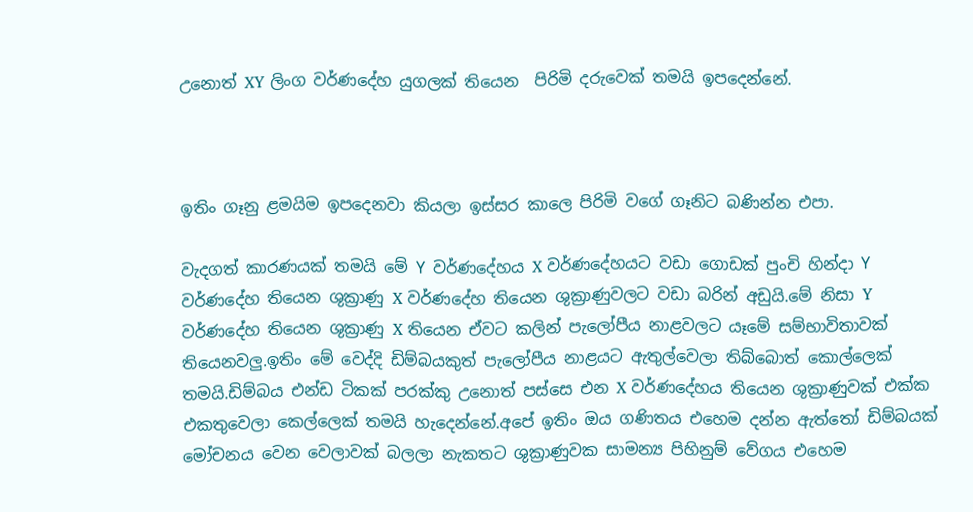උනොත් XY ලිංග වර්ණදේහ යුගලක් තියෙන  පිරිමි දරුවෙක් තමයි ඉපදෙන්නේ.



ඉතිං ගෑනු ළමයිම ඉපදෙනවා කියලා ඉස්සර කාලෙ පිරිමි වගේ ගෑනිට බණින්න එපා.

වැදගත් කාරණයක් තමයි මේ ‍Y වර්ණදේහය X වර්ණදේහයට වඩා ගොඩක් පුංචි හින්දා ‍Y වර්ණදේහ තියෙන ශුක්‍රාණු X වර්ණදේහ තියෙන ශුක්‍රාණුවලට වඩා බරින් අඩුයි.මේ නිසා Y වර්ණදේහ තියෙන ශුක්‍රාණු X තියෙන ඒවට කලින් පැලෝපීය නාළවලට යෑමේ සම්භාවිතාවක් තියෙනවලු.ඉතිං මේ වෙද්දි ඩිම්බයකුත් පැලෝපීය නාළයට ඇතුල්වෙලා තිබ්බොත් කොල්ලෙක් තමයි.ඩිම්බය එන්ඩ ටිකක් පරක්කු උනොත් පස්සෙ එන X වර්ණදේහය තියෙන ශුක්‍රාණුවක් එක්ක එකතුවෙලා කෙල්ලෙක් තමයි හැදෙන්නේ.අපේ ඉතිං ඔය ගණිතය එහෙම දන්න ඇත්තෝ ඩිම්බයක් මෝචනය වෙන වෙලාවක් බලලා නැකතට ශුක්‍රාණුවක සාමන්‍ය පිහිනුම් වේගය එහෙම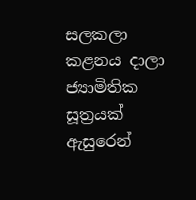සලකලා කළනය දාලා ජ්‍යාමිතික සූත්‍රයක් ඇසුරෙන්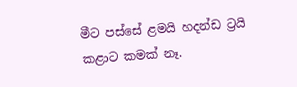මීට පස්සේ ළමයි හදන්ඩ ට්‍රයි කළාට කමක් නෑ.